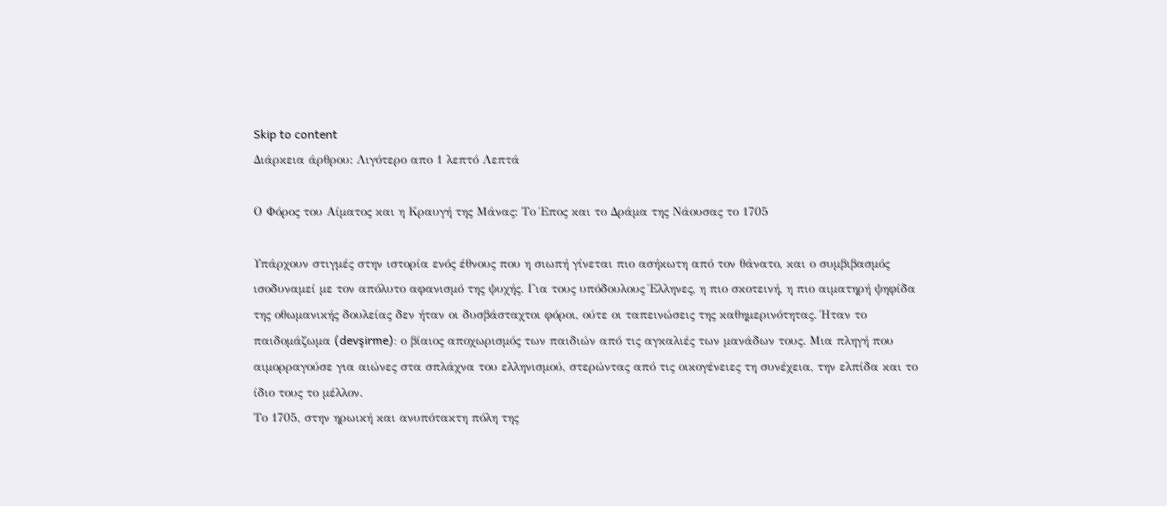Skip to content
Διάρκεια άρθρου: Λιγότερο απο 1 λεπτό Λεπτά

Ο Φόρος του Αίματος και η Κραυγή της Μάνας: Το Έπος και το Δράμα της Νάουσας το 1705

Υπάρχουν στιγμές στην ιστορία ενός έθνους που η σιωπή γίνεται πιο ασήκωτη από τον θάνατο, και ο συμβιβασμός ισοδυναμεί με τον απόλυτο αφανισμό της ψυχής. Για τους υπόδουλους Έλληνες, η πιο σκοτεινή, η πιο αιματηρή ψηφίδα της οθωμανικής δουλείας δεν ήταν οι δυσβάσταχτοι φόροι, ούτε οι ταπεινώσεις της καθημερινότητας. Ήταν το παιδομάζωμα (devşirme): ο βίαιος αποχωρισμός των παιδιών από τις αγκαλιές των μανάδων τους. Μια πληγή που αιμορραγούσε για αιώνες στα σπλάχνα του ελληνισμού, στερώντας από τις οικογένειες τη συνέχεια, την ελπίδα και το ίδιο τους το μέλλον.
Το 1705, στην ηρωική και ανυπότακτη πόλη της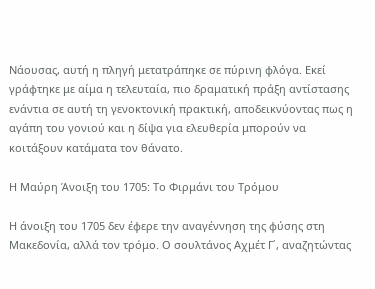Νάουσας, αυτή η πληγή μετατράπηκε σε πύρινη φλόγα. Εκεί γράφτηκε με αίμα η τελευταία, πιο δραματική πράξη αντίστασης ενάντια σε αυτή τη γενοκτονική πρακτική, αποδεικνύοντας πως η αγάπη του γονιού και η δίψα για ελευθερία μπορούν να κοιτάξουν κατάματα τον θάνατο.

Η Μαύρη Άνοιξη του 1705: Το Φιρμάνι του Τρόμου

Η άνοιξη του 1705 δεν έφερε την αναγέννηση της φύσης στη Μακεδονία, αλλά τον τρόμο. Ο σουλτάνος Αχμέτ Γ΄, αναζητώντας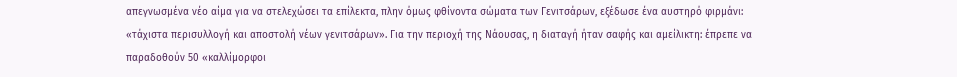απεγνωσμένα νέο αίμα για να στελεχώσει τα επίλεκτα, πλην όμως φθίνοντα σώματα των Γενιτσάρων, εξέδωσε ένα αυστηρό φιρμάνι: «τάχιστα περισυλλογή και αποστολή νέων γενιτσάρων». Για την περιοχή της Νάουσας, η διαταγή ήταν σαφής και αμείλικτη: έπρεπε να παραδοθούν 50 «καλλίμορφοι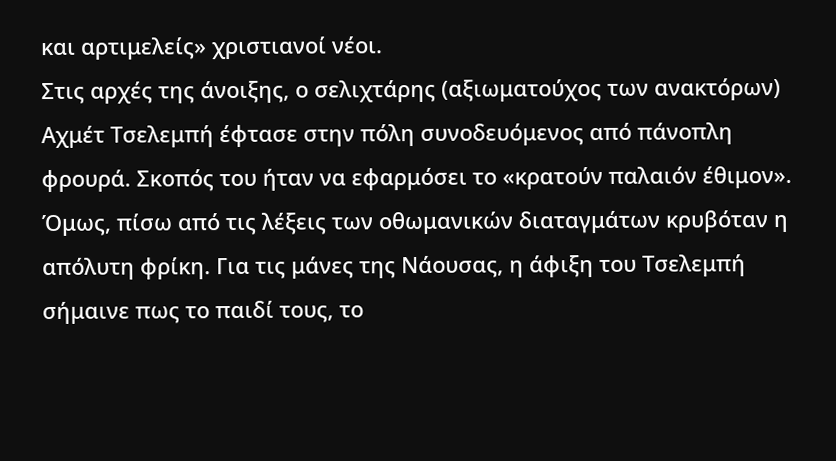και αρτιμελείς» χριστιανοί νέοι.
Στις αρχές της άνοιξης, ο σελιχτάρης (αξιωματούχος των ανακτόρων) Αχμέτ Τσελεμπή έφτασε στην πόλη συνοδευόμενος από πάνοπλη φρουρά. Σκοπός του ήταν να εφαρμόσει το «κρατούν παλαιόν έθιμον». Όμως, πίσω από τις λέξεις των οθωμανικών διαταγμάτων κρυβόταν η απόλυτη φρίκη. Για τις μάνες της Νάουσας, η άφιξη του Τσελεμπή σήμαινε πως το παιδί τους, το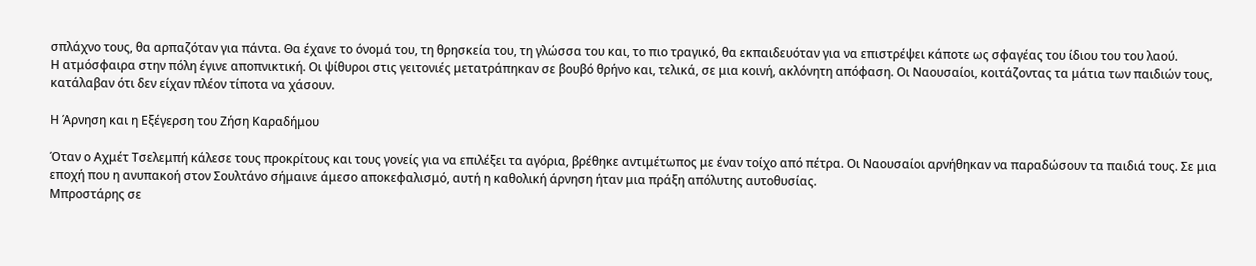σπλάχνο τους, θα αρπαζόταν για πάντα. Θα έχανε το όνομά του, τη θρησκεία του, τη γλώσσα του και, το πιο τραγικό, θα εκπαιδευόταν για να επιστρέψει κάποτε ως σφαγέας του ίδιου του του λαού.
Η ατμόσφαιρα στην πόλη έγινε αποπνικτική. Οι ψίθυροι στις γειτονιές μετατράπηκαν σε βουβό θρήνο και, τελικά, σε μια κοινή, ακλόνητη απόφαση. Οι Ναουσαίοι, κοιτάζοντας τα μάτια των παιδιών τους, κατάλαβαν ότι δεν είχαν πλέον τίποτα να χάσουν.

Η Άρνηση και η Εξέγερση του Ζήση Καραδήμου

Όταν ο Αχμέτ Τσελεμπή κάλεσε τους προκρίτους και τους γονείς για να επιλέξει τα αγόρια, βρέθηκε αντιμέτωπος με έναν τοίχο από πέτρα. Οι Ναουσαίοι αρνήθηκαν να παραδώσουν τα παιδιά τους. Σε μια εποχή που η ανυπακοή στον Σουλτάνο σήμαινε άμεσο αποκεφαλισμό, αυτή η καθολική άρνηση ήταν μια πράξη απόλυτης αυτοθυσίας.
Μπροστάρης σε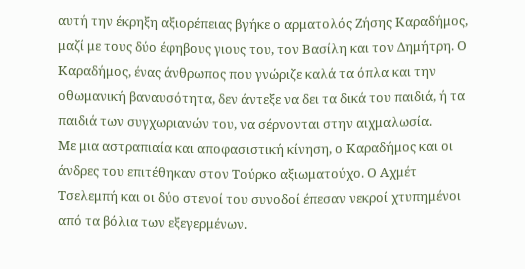αυτή την έκρηξη αξιορέπειας βγήκε ο αρματολός Ζήσης Καραδήμος, μαζί με τους δύο έφηβους γιους του, τον Βασίλη και τον Δημήτρη. Ο Καραδήμος, ένας άνθρωπος που γνώριζε καλά τα όπλα και την οθωμανική βαναυσότητα, δεν άντεξε να δει τα δικά του παιδιά, ή τα παιδιά των συγχωριανών του, να σέρνονται στην αιχμαλωσία.
Με μια αστραπιαία και αποφασιστική κίνηση, ο Καραδήμος και οι άνδρες του επιτέθηκαν στον Τούρκο αξιωματούχο. Ο Αχμέτ Τσελεμπή και οι δύο στενοί του συνοδοί έπεσαν νεκροί χτυπημένοι από τα βόλια των εξεγερμένων.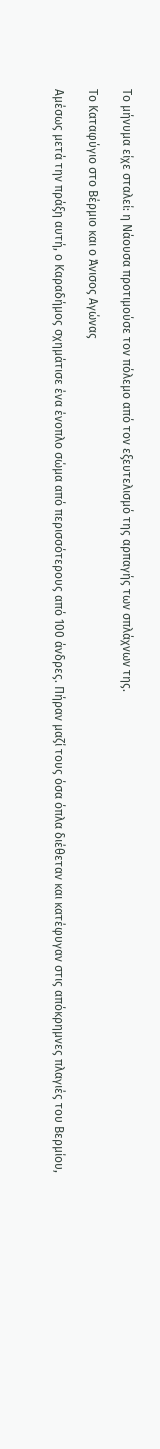Το μήνυμα είχε σταλεί: η Νάουσα προτιμούσε τον πόλεμο από τον εξευτελισμό της αρπαγής των σπλάχνων της.

Το Καταφύγιο στο Βέρμιο και ο Άνισος Αγώνας

Αμέσως μετά την πράξη αυτή, ο Καραδήμος σχημάτισε ένα ένοπλο σώμα από περισσότερους από 100 άνδρες. Πήραν μαζί τους όσα όπλα διέθεταν και κατέφυγαν στις απόκρημνες πλαγιές του Βερμίου,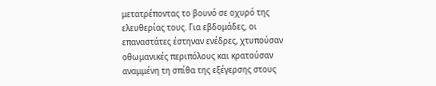μετατρέποντας το βουνό σε οχυρό της ελευθερίας τους. Για εβδομάδες, οι επαναστάτες έστηναν ενέδρες, χτυπούσαν οθωμανικές περιπόλους και κρατούσαν αναμμένη τη σπίθα της εξέγερσης στους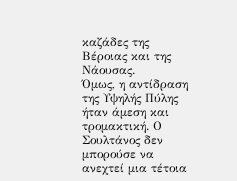καζάδες της Βέροιας και της Νάουσας.
Όμως, η αντίδραση της Υψηλής Πύλης ήταν άμεση και τρομακτική. Ο Σουλτάνος δεν μπορούσε να ανεχτεί μια τέτοια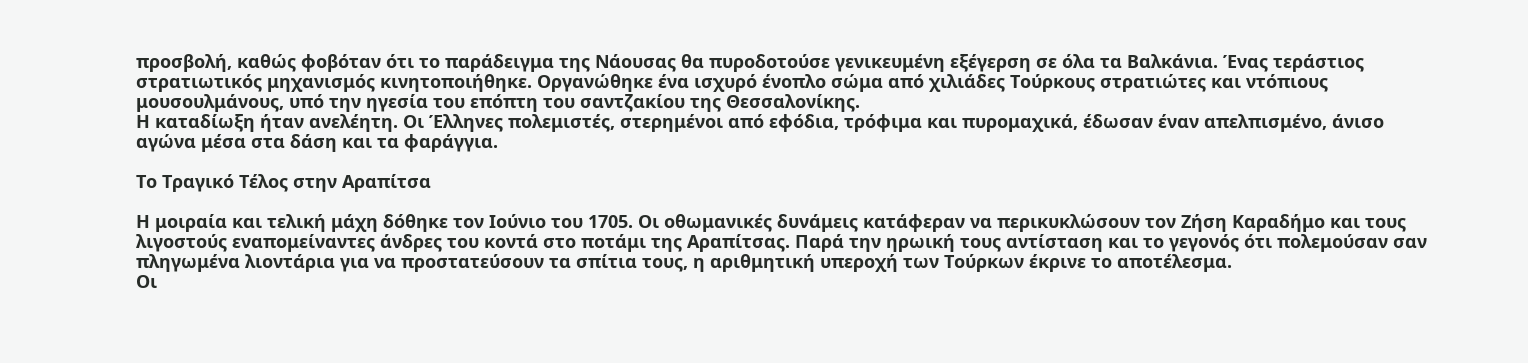προσβολή, καθώς φοβόταν ότι το παράδειγμα της Νάουσας θα πυροδοτούσε γενικευμένη εξέγερση σε όλα τα Βαλκάνια. Ένας τεράστιος στρατιωτικός μηχανισμός κινητοποιήθηκε. Οργανώθηκε ένα ισχυρό ένοπλο σώμα από χιλιάδες Τούρκους στρατιώτες και ντόπιους μουσουλμάνους, υπό την ηγεσία του επόπτη του σαντζακίου της Θεσσαλονίκης.
Η καταδίωξη ήταν ανελέητη. Οι Έλληνες πολεμιστές, στερημένοι από εφόδια, τρόφιμα και πυρομαχικά, έδωσαν έναν απελπισμένο, άνισο αγώνα μέσα στα δάση και τα φαράγγια.

Το Τραγικό Τέλος στην Αραπίτσα

Η μοιραία και τελική μάχη δόθηκε τον Ιούνιο του 1705. Οι οθωμανικές δυνάμεις κατάφεραν να περικυκλώσουν τον Ζήση Καραδήμο και τους λιγοστούς εναπομείναντες άνδρες του κοντά στο ποτάμι της Αραπίτσας. Παρά την ηρωική τους αντίσταση και το γεγονός ότι πολεμούσαν σαν πληγωμένα λιοντάρια για να προστατεύσουν τα σπίτια τους, η αριθμητική υπεροχή των Τούρκων έκρινε το αποτέλεσμα.
Οι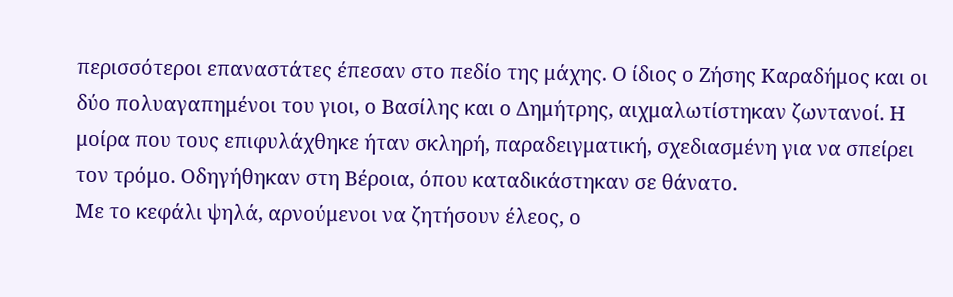περισσότεροι επαναστάτες έπεσαν στο πεδίο της μάχης. Ο ίδιος ο Ζήσης Καραδήμος και οι δύο πολυαγαπημένοι του γιοι, ο Βασίλης και ο Δημήτρης, αιχμαλωτίστηκαν ζωντανοί. Η μοίρα που τους επιφυλάχθηκε ήταν σκληρή, παραδειγματική, σχεδιασμένη για να σπείρει τον τρόμο. Οδηγήθηκαν στη Βέροια, όπου καταδικάστηκαν σε θάνατο.
Με το κεφάλι ψηλά, αρνούμενοι να ζητήσουν έλεος, ο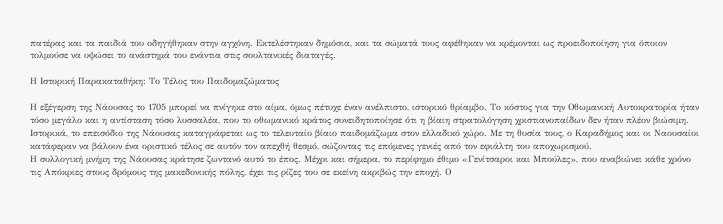πατέρας και τα παιδιά του οδηγήθηκαν στην αγχόνη. Εκτελέστηκαν δημόσια, και τα σώματά τους αφέθηκαν να κρέμονται ως προειδοποίηση για όποιον τολμούσε να υψώσει το ανάστημά του ενάντια στις σουλτανικές διαταγές.

Η Ιστορική Παρακαταθήκη: Το Τέλος του Παιδομαζώματος

Η εξέγερση της Νάουσας το 1705 μπορεί να πνίγηκε στο αίμα, όμως πέτυχε έναν ανέλπιστο, ιστορικό θρίαμβο. Το κόστος για την Οθωμανική Αυτοκρατορία ήταν τόσο μεγάλο και η αντίσταση τόσο λυσσαλέα, που το οθωμανικό κράτος συνειδητοποίησε ότι η βίαιη στρατολόγηση χριστιανοπαίδων δεν ήταν πλέον βιώσιμη.
Ιστορικά, το επεισόδιο της Νάουσας καταγράφεται ως το τελευταίο βίαιο παιδομάζωμα στον ελλαδικό χώρο. Με τη θυσία τους, ο Καραδήμος και οι Ναουσαίοι κατάφεραν να βάλουν ένα οριστικό τέλος σε αυτόν τον απεχθή θεσμό, σώζοντας τις επόμενες γενιές από τον εφιάλτη του αποχωρισμού.
Η συλλογική μνήμη της Νάουσας κράτησε ζωντανό αυτό το έπος. Μέχρι και σήμερα, το περίφημο έθιμο «Γενίτσαροι και Μπούλες», που αναβιώνει κάθε χρόνο τις Απόκριες στους δρόμους της μακεδονικής πόλης, έχει τις ρίζες του σε εκείνη ακριβώς την εποχή. Ο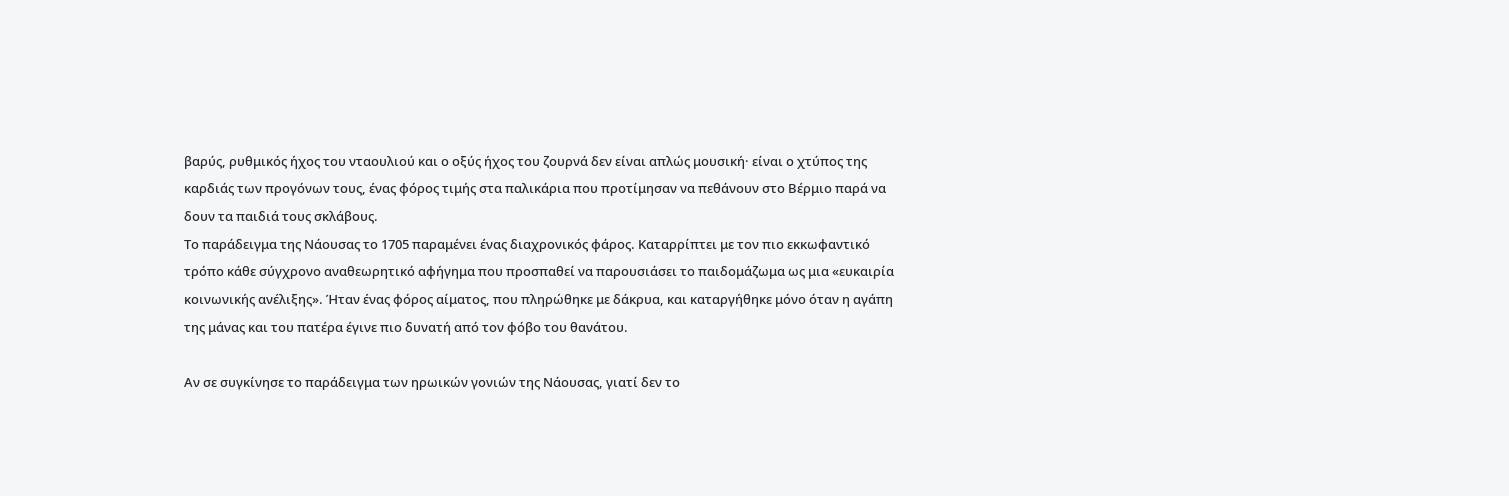βαρύς, ρυθμικός ήχος του νταουλιού και ο οξύς ήχος του ζουρνά δεν είναι απλώς μουσική· είναι ο χτύπος της καρδιάς των προγόνων τους, ένας φόρος τιμής στα παλικάρια που προτίμησαν να πεθάνουν στο Βέρμιο παρά να δουν τα παιδιά τους σκλάβους.
Το παράδειγμα της Νάουσας το 1705 παραμένει ένας διαχρονικός φάρος. Καταρρίπτει με τον πιο εκκωφαντικό τρόπο κάθε σύγχρονο αναθεωρητικό αφήγημα που προσπαθεί να παρουσιάσει το παιδομάζωμα ως μια «ευκαιρία κοινωνικής ανέλιξης». Ήταν ένας φόρος αίματος, που πληρώθηκε με δάκρυα, και καταργήθηκε μόνο όταν η αγάπη της μάνας και του πατέρα έγινε πιο δυνατή από τον φόβο του θανάτου.

Αν σε συγκίνησε το παράδειγμα των ηρωικών γονιών της Νάουσας, γιατί δεν το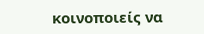κοινοποιείς να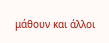μάθουν και άλλοι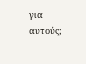για αυτούς;